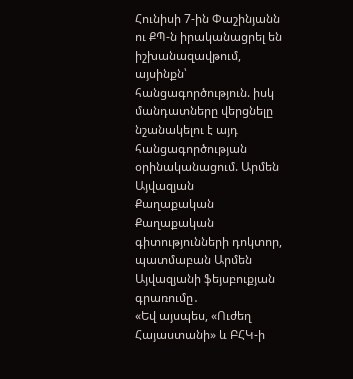Հունիսի 7-ին Փաշինյանն ու ՔՊ-ն իրականացրել են իշխանազավթում, այսինքն՝ հանցագործություն. իսկ մանդատները վերցնելը նշանակելու է այդ հանցագործության օրինականացում. Արմեն Այվազյան
Քաղաքական
Քաղաքական գիտությունների դոկտոր, պատմաբան Արմեն Այվազյանի ֆեյսբուքյան գրառումը․
«Եվ այսպես, «Ուժեղ Հայաստանի» և ԲՀԿ-ի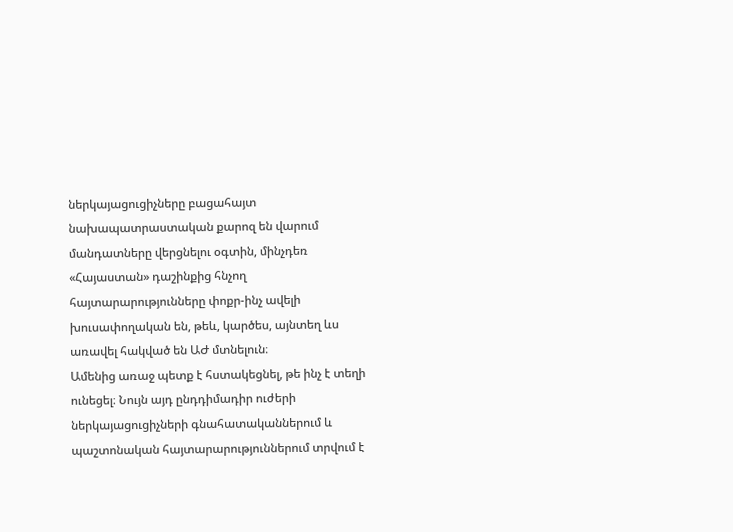ներկայացուցիչները բացահայտ նախապատրաստական քարոզ են վարում մանդատները վերցնելու օգտին, մինչդեռ «Հայաստան» դաշինքից հնչող հայտարարությունները փոքր-ինչ ավելի խուսափողական են, թեև, կարծես, այնտեղ ևս առավել հակված են ԱԺ մտնելուն։
Ամենից առաջ պետք է հստակեցնել, թե ինչ է տեղի ունեցել։ Նույն այդ ընդդիմադիր ուժերի ներկայացուցիչների գնահատականներում և պաշտոնական հայտարարություններում տրվում է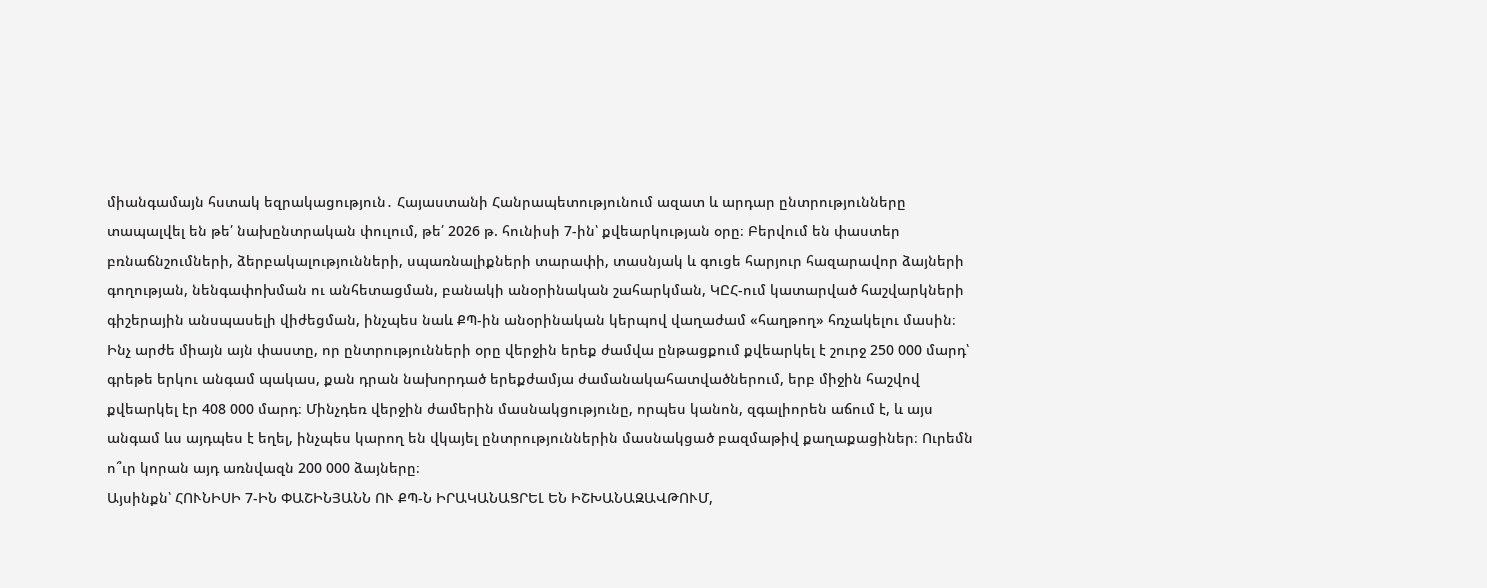միանգամայն հստակ եզրակացություն․ Հայաստանի Հանրապետությունում ազատ և արդար ընտրությունները տապալվել են թե՛ նախընտրական փուլում, թե՛ 2026 թ. հունիսի 7-ին՝ քվեարկության օրը։ Բերվում են փաստեր բռնաճնշումների, ձերբակալությունների, սպառնալիքների տարափի, տասնյակ և գուցե հարյուր հազարավոր ձայների գողության, նենգափոխման ու անհետացման, բանակի անօրինական շահարկման, ԿԸՀ-ում կատարված հաշվարկների գիշերային անսպասելի վիժեցման, ինչպես նաև ՔՊ-ին անօրինական կերպով վաղաժամ «հաղթող» հռչակելու մասին։
Ինչ արժե միայն այն փաստը, որ ընտրությունների օրը վերջին երեք ժամվա ընթացքում քվեարկել է շուրջ 250 000 մարդ՝ գրեթե երկու անգամ պակաս, քան դրան նախորդած երեքժամյա ժամանակահատվածներում, երբ միջին հաշվով քվեարկել էր 408 000 մարդ։ Մինչդեռ վերջին ժամերին մասնակցությունը, որպես կանոն, զգալիորեն աճում է, և այս անգամ ևս այդպես է եղել, ինչպես կարող են վկայել ընտրություններին մասնակցած բազմաթիվ քաղաքացիներ։ Ուրեմն ո՞ւր կորան այդ առնվազն 200 000 ձայները։
Այսինքն՝ ՀՈՒՆԻՍԻ 7-ԻՆ ՓԱՇԻՆՅԱՆՆ ՈՒ ՔՊ-Ն ԻՐԱԿԱՆԱՑՐԵԼ ԵՆ ԻՇԽԱՆԱԶԱՎԹՈՒՄ,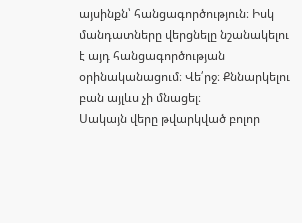այսինքն՝ հանցագործություն։ Իսկ մանդատները վերցնելը նշանակելու է այդ հանցագործության օրինականացում։ Վե՛րջ։ Քննարկելու բան այլևս չի մնացել։
Սակայն վերը թվարկված բոլոր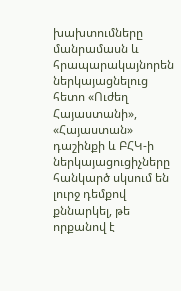խախտումները մանրամասն և հրապարակայնորեն ներկայացնելուց հետո «Ուժեղ Հայաստանի», «Հայաստան» դաշինքի և ԲՀԿ-ի ներկայացուցիչները հանկարծ սկսում են լուրջ դեմքով քննարկել, թե որքանով է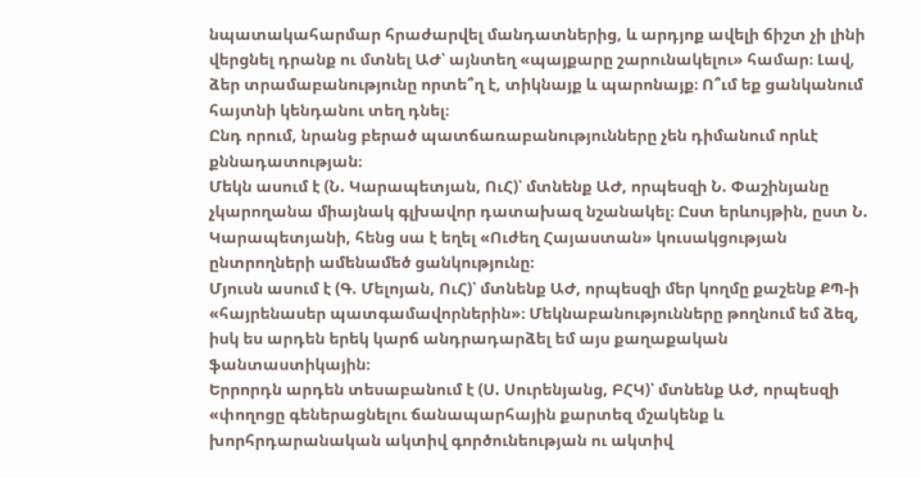նպատակահարմար հրաժարվել մանդատներից, և արդյոք ավելի ճիշտ չի լինի վերցնել դրանք ու մտնել ԱԺ՝ այնտեղ «պայքարը շարունակելու» համար։ Լավ, ձեր տրամաբանությունը որտե՞ղ է, տիկնայք և պարոնայք։ Ո՞ւմ եք ցանկանում հայտնի կենդանու տեղ դնել։
Ընդ որում, նրանց բերած պատճառաբանությունները չեն դիմանում որևէ քննադատության։
Մեկն ասում է (Ն. Կարապետյան, ՈւՀ)՝ մտնենք ԱԺ, որպեսզի Ն. Փաշինյանը չկարողանա միայնակ գլխավոր դատախազ նշանակել։ Ըստ երևույթին, ըստ Ն. Կարապետյանի, հենց սա է եղել «Ուժեղ Հայաստան» կուսակցության ընտրողների ամենամեծ ցանկությունը։
Մյուսն ասում է (Գ. Մելոյան, ՈւՀ)՝ մտնենք ԱԺ, որպեսզի մեր կողմը քաշենք ՔՊ-ի «հայրենասեր պատգամավորներին»։ Մեկնաբանությունները թողնում եմ ձեզ, իսկ ես արդեն երեկ կարճ անդրադարձել եմ այս քաղաքական ֆանտաստիկային։
Երրորդն արդեն տեսաբանում է (Ս. Սուրենյանց, ԲՀԿ)՝ մտնենք ԱԺ, որպեսզի «փողոցը գեներացնելու ճանապարհային քարտեզ մշակենք և խորհրդարանական ակտիվ գործունեության ու ակտիվ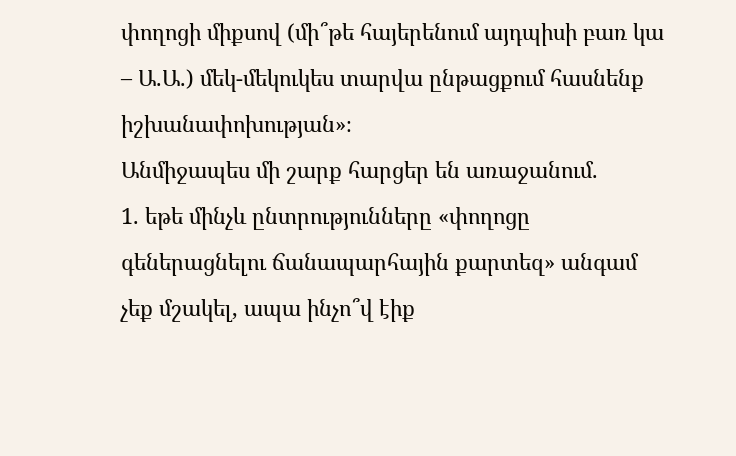փողոցի միքսով (մի՞թե հայերենում այդպիսի բառ կա – Ա.Ա.) մեկ-մեկուկես տարվա ընթացքում հասնենք իշխանափոխության»։
Անմիջապես մի շարք հարցեր են առաջանում.
1. եթե մինչև ընտրությունները «փողոցը գեներացնելու ճանապարհային քարտեզ» անգամ չեք մշակել, ապա ինչո՞վ էիք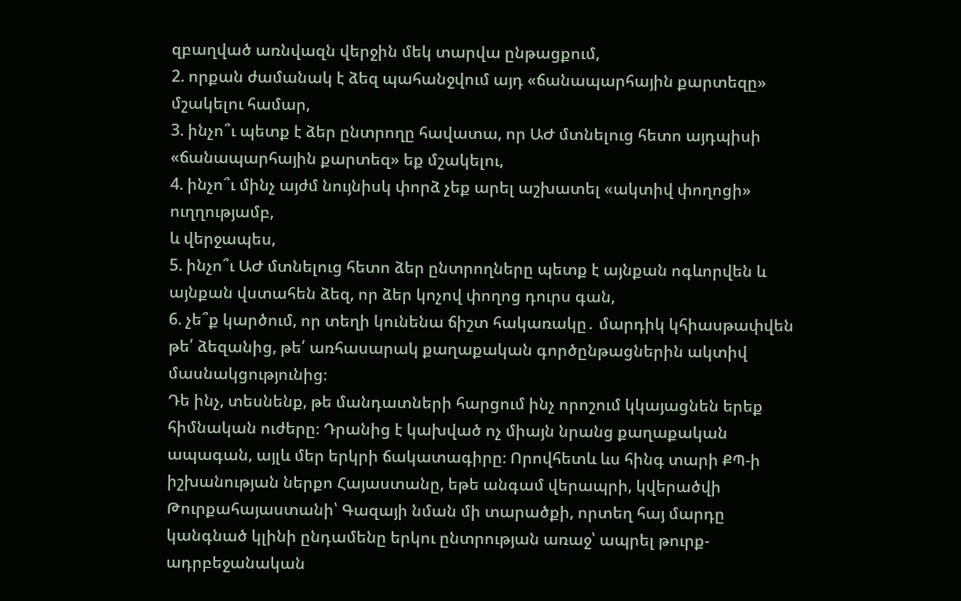զբաղված առնվազն վերջին մեկ տարվա ընթացքում,
2. որքան ժամանակ է ձեզ պահանջվում այդ «ճանապարհային քարտեզը» մշակելու համար,
3. ինչո՞ւ պետք է ձեր ընտրողը հավատա, որ ԱԺ մտնելուց հետո այդպիսի «ճանապարհային քարտեզ» եք մշակելու,
4. ինչո՞ւ մինչ այժմ նույնիսկ փորձ չեք արել աշխատել «ակտիվ փողոցի» ուղղությամբ,
և վերջապես,
5. ինչո՞ւ ԱԺ մտնելուց հետո ձեր ընտրողները պետք է այնքան ոգևորվեն և այնքան վստահեն ձեզ, որ ձեր կոչով փողոց դուրս գան,
6. չե՞ք կարծում, որ տեղի կունենա ճիշտ հակառակը․ մարդիկ կհիասթափվեն թե՛ ձեզանից, թե՛ առհասարակ քաղաքական գործընթացներին ակտիվ մասնակցությունից։
Դե ինչ, տեսնենք, թե մանդատների հարցում ինչ որոշում կկայացնեն երեք հիմնական ուժերը։ Դրանից է կախված ոչ միայն նրանց քաղաքական ապագան, այլև մեր երկրի ճակատագիրը։ Որովհետև ևս հինգ տարի ՔՊ-ի իշխանության ներքո Հայաստանը, եթե անգամ վերապրի, կվերածվի Թուրքահայաստանի՝ Գազայի նման մի տարածքի, որտեղ հայ մարդը կանգնած կլինի ընդամենը երկու ընտրության առաջ՝ ապրել թուրք-ադրբեջանական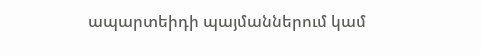ապարտեիդի պայմաններում կամ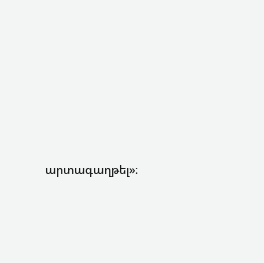արտագաղթել»։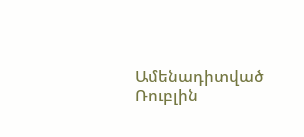Ամենադիտված
Ռուբլին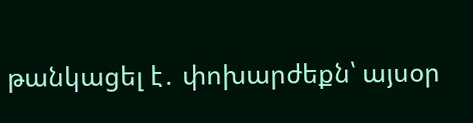թանկացել է․ փոխարժեքն՝ այսօր